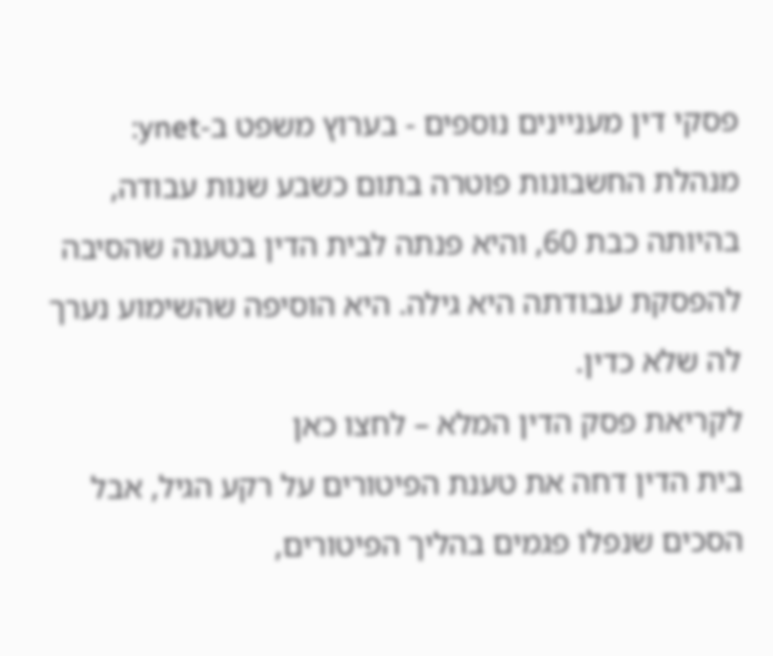פסקי דין מעניינים נוספים - בערוץ משפט ב-ynet:
מנהלת החשבונות פוטרה בתום כשבע שנות עבודה, בהיותה כבת 60, והיא פנתה לבית הדין בטענה שהסיבה להפסקת עבודתה היא גילה. היא הוסיפה שהשימוע נערך לה שלא כדין.
לקריאת פסק הדין המלא – לחצו כאן
בית הדין דחה את טענת הפיטורים על רקע הגיל, אבל הסכים שנפלו פגמים בהליך הפיטורים,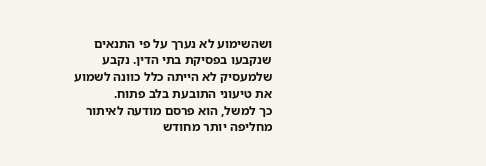ושהשימוע לא נערך על פי התנאים שנקבעו בפסיקת בתי הדין. נקבע שלמעסיק לא הייתה כלל כוונה לשמוע את טיעוני התובעת בלב פתוח.
כך למשל, הוא פרסם מודעה לאיתור מחליפה יותר מחודש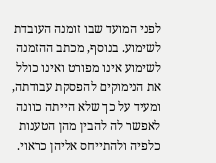לפני המועד שבו זומנה העובדת לשימוע. בנוסף, מכתב ההזמנה לשימוע אינו מפורט ואינו כולל את הנימוקים להפסקת עבודתה, ומעיד על כך שלא הייתה כוונה לאפשר לה להבין מהן הטענות כלפיה ולהתייחס אליהן כראוי.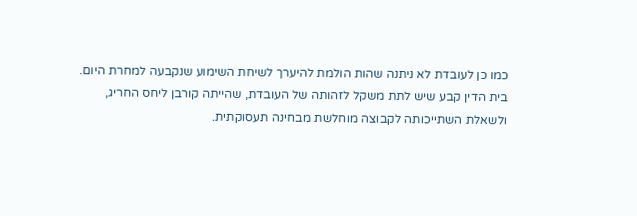כמו כן לעובדת לא ניתנה שהות הולמת להיערך לשיחת השימוע שנקבעה למחרת היום.
בית הדין קבע שיש לתת משקל לזהותה של העובדת, שהייתה קורבן ליחס החריג, ולשאלת השתייכותה לקבוצה מוחלשת מבחינה תעסוקתית.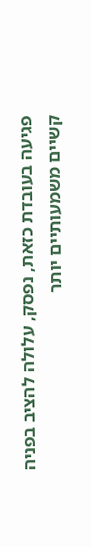פגיעה בעובדת כזאת, נפסק, עלולה להציב בפניה קשיים משמעותיים יותר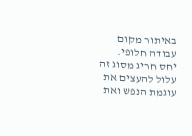באיתור מקום עבודה חלופי.
יחס חריג מסוג זה עלול להעצים את עוגמת הנפש ואת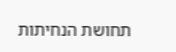תחושת הנחיתות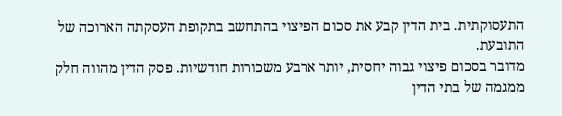התעסוקתית. בית הדין קבע את סכום הפיצוי בהתחשב בתקופת העסקתה הארוכה של התובעת.
מדובר בסכום פיצוי גבוה יחסית, יותר ארבע משכורות חודשיות. פסק הדין מהווה חלק ממגמה של בתי הדין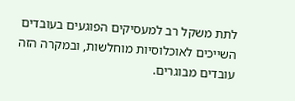לתת משקל רב למעסיקים הפוגעים בעובדים השייכים לאוכלוסיות מוחלשות, ובמקרה הזה עובדים מבוגרים.